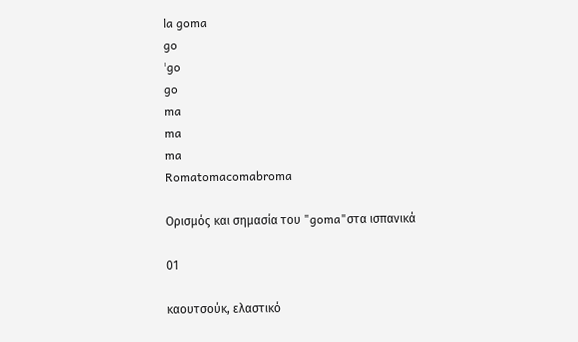la goma
go
ˈgo
go
ma
ma
ma
Romatomacomabroma

Ορισμός και σημασία του "goma"στα ισπανικά

01

καουτσούκ, ελαστικό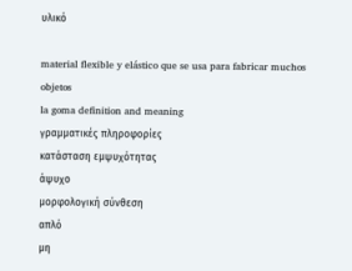υλικό

material flexible y elástico que se usa para fabricar muchos objetos
la goma definition and meaning
γραμματικές πληροφορίες
κατάσταση εμψυχότητας
άψυχο
μορφολογική σύνθεση
απλό
μη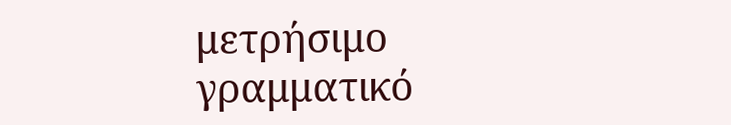μετρήσιμο
γραμματικό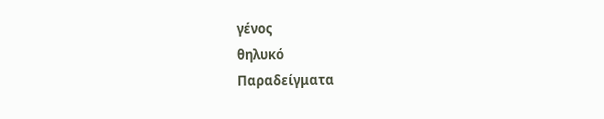γένος
θηλυκό
Παραδείγματα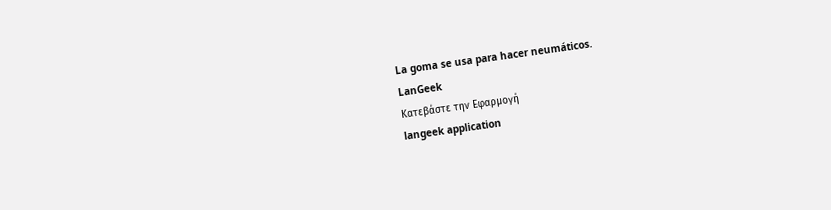La goma se usa para hacer neumáticos.
LanGeek
Κατεβάστε την Εφαρμογή
langeek application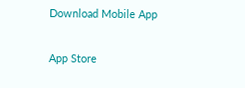Download Mobile App

App Store